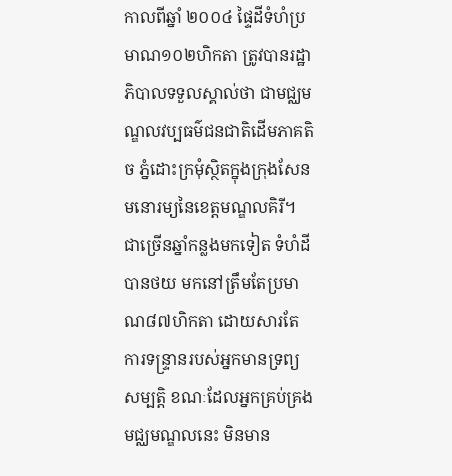កាលពីឆ្នាំ ២០០៤ ផ្ទៃដីទំហំប្រមាណ១០២ហិកតា ត្រូវបានរដ្ឋាភិបាលទទួលស្គាល់ថា ជាមជ្ឈមណ្ឌលវប្បធម៌ជនជាតិដើមភាគតិច ភ្នំដោះក្រមុំស្ថិតក្នុងក្រុងសែនមនោរម្យនៃខេត្តមណ្ឌលគិរី។ ជាច្រើនឆ្នាំកន្លងមកទៀត ទំហំដីបានថយ មកនៅត្រឹមតែប្រមាណ៨៧ហិកតា ដោយសារតែ ការទន្ទ្រានរបស់អ្នកមានទ្រព្យសម្បត្តិ ខណៈដែលអ្នកគ្រប់គ្រងមជ្ឈមណ្ឌលនេះ មិនមាន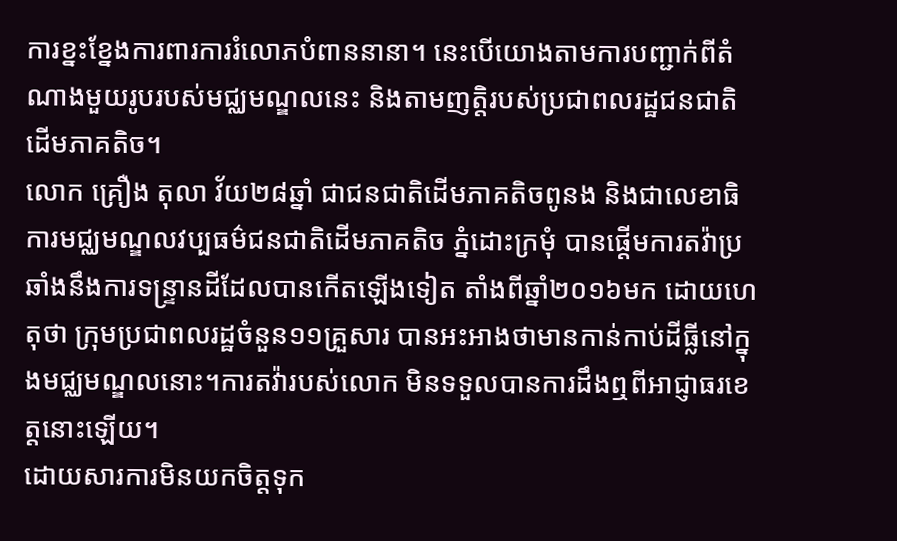ការខ្នះខ្នែងការពារការរំលោភបំពាននានា។ នេះបើយោងតាមការបញ្ជាក់ពីតំណាងមួយរូបរបស់មជ្ឈមណ្ឌលនេះ និងតាមញត្តិរបស់ប្រជាពលរដ្ឋជនជាតិដើមភាគតិច។
លោក គ្រឿង តុលា វ័យ២៨ឆ្នាំ ជាជនជាតិដើមភាគតិចពូនង និងជាលេខាធិការមជ្ឈមណ្ឌលវប្បធម៌ជនជាតិដើមភាគតិច ភ្នំដោះក្រមុំ បានផ្តើមការតវ៉ាប្រឆាំងនឹងការទន្ទ្រានដីដែលបានកើតឡើងទៀត តាំងពីឆ្នាំ២០១៦មក ដោយហេតុថា ក្រុមប្រជាពលរដ្ឋចំនួន១១គ្រួសារ បានអះអាងថាមានកាន់កាប់ដីធ្លីនៅក្នុងមជ្ឈមណ្ឌលនោះ។ការតវ៉ារបស់លោក មិនទទួលបានការដឹងឮពីអាជ្ញាធរខេត្តនោះឡើយ។
ដោយសារការមិនយកចិត្តទុក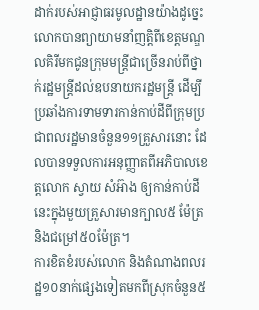ដាក់របស់អាជ្ញាធរមូលដ្ឋានយ៉ាងដូច្នេះ លោកបានព្យាយាមនាំញត្តិពីខេត្តមណ្ឌលគិរីមកជូនក្រុមមន្ត្រីជាច្រើនរាប់ពីថ្នាក់រដ្ឋមន្ត្រីដល់ឧបនាយករដ្ឋមន្ត្រី ដើម្បីប្រឆាំងការទាមទារកាន់កាប់ដីពីក្រុមប្រជាពលរដ្ឋមានចំនួន១១គ្រួសារនោះ ដែលបានទទួលការអនុញ្ញាតពីអភិបាលខេត្តលោក ស្វាយ សំអ៊ាង ឲ្យកាន់កាប់ដីនេះក្នុងមួយគ្រួសារមានក្បាល៥ ម៉ែត្រ និងជម្រៅ៥០ម៉ែត្រ។
ការខិតខំរបស់លោក និងតំណាងពលរដ្ឋ១០នាក់ផ្សេងទៀតមកពីស្រុកចំនួន៥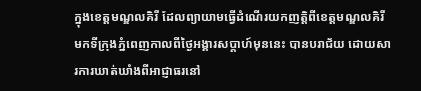ក្នុងខេត្តមណ្ឌលគិរី ដែលព្យាយាមធ្វើដំណើរយកញត្តិពីខេត្តមណ្ឌលគិរី មកទីក្រុងភ្នំពេញកាលពីថ្ងៃអង្គារសប្តាហ៍មុននេះ បានបរាជ័យ ដោយសារការឃាត់ឃាំងពីអាជ្ញាធរនៅ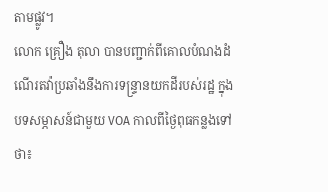តាមផ្លូវ។
លោក គ្រឿង តុលា បានបញ្ជាក់ពីគោលបំណងដំណើរតវ៉ាប្រឆាំងនឹងការទន្ទ្រានយកដីរបស់រដ្ឋ ក្នុងបទសម្ភាសន៍ជាមួយ VOA កាលពីថ្ងៃពុធកន្លងទៅថា៖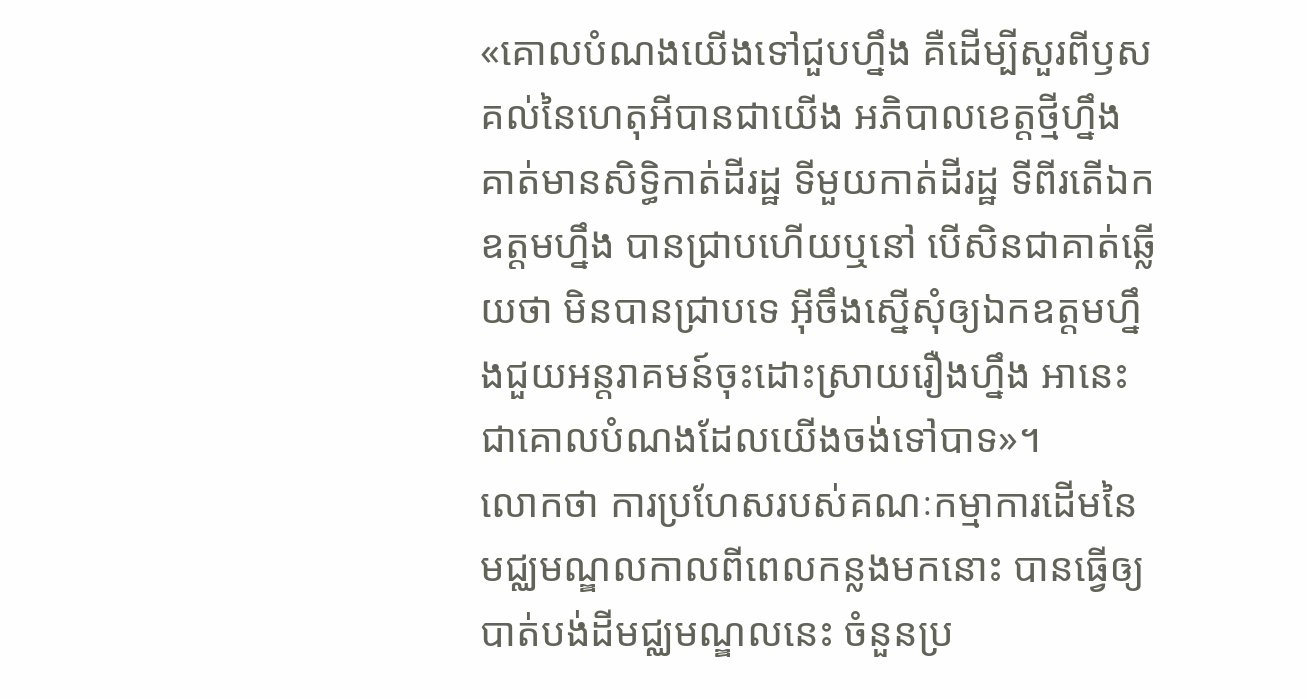«គោលបំណងយើងទៅជួបហ្នឹង គឺដើម្បីសួរពីឫសគល់នៃហេតុអីបានជាយើង អភិបាលខេត្តថ្មីហ្នឹង គាត់មានសិទ្ធិកាត់ដីរដ្ឋ ទីមួយកាត់ដីរដ្ឋ ទីពីរតើឯកឧត្តមហ្នឹង បានជ្រាបហើយឬនៅ បើសិនជាគាត់ឆ្លើយថា មិនបានជ្រាបទេ អ៊ីចឹងស្នើសុំឲ្យឯកឧត្តមហ្នឹងជួយអន្តរាគមន៍ចុះដោះស្រាយរឿងហ្នឹង អានេះជាគោលបំណងដែលយើងចង់ទៅបាទ»។
លោកថា ការប្រហែសរបស់គណៈកម្មាការដើមនៃមជ្ឈមណ្ឌលកាលពីពេលកន្លងមកនោះ បានធ្វើឲ្យបាត់បង់ដីមជ្ឈមណ្ឌលនេះ ចំនួនប្រ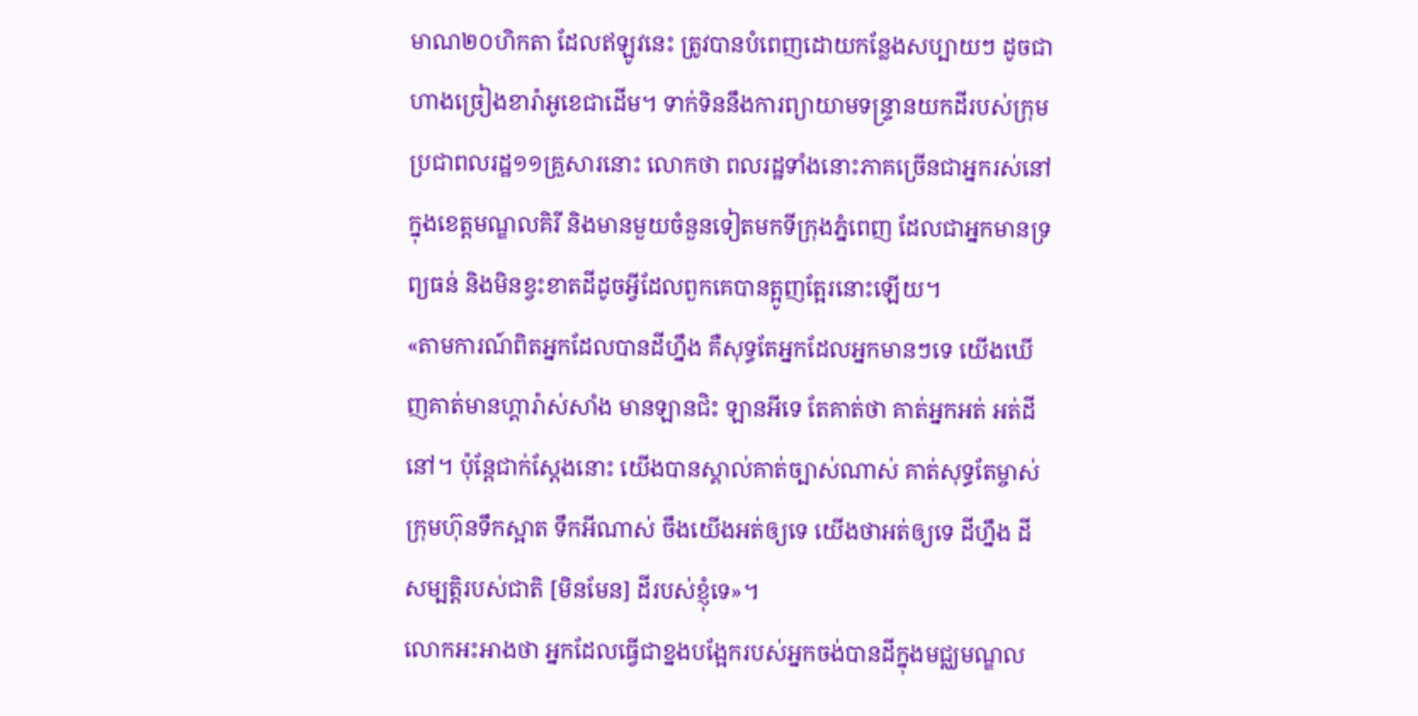មាណ២០ហិកតា ដែលឥឡូវនេះ ត្រូវបានបំពេញដោយកន្លែងសប្បាយៗ ដូចជាហាងច្រៀងខារ៉ាអូខេជាដើម។ ទាក់ទិននឹងការព្យាយាមទន្ទ្រានយកដីរបស់ក្រុមប្រជាពលរដ្ឋ១១គ្រួសារនោះ លោកថា ពលរដ្ឋទាំងនោះភាគច្រើនជាអ្នករស់នៅក្នុងខេត្តមណ្ឌលគិរី និងមានមួយចំនួនទៀតមកទីក្រុងភ្នំពេញ ដែលជាអ្នកមានទ្រព្យធន់ និងមិនខ្វះខាតដីដូចអ្វីដែលពួកគេបានត្អូញត្អែរនោះឡើយ។
«តាមការណ៍ពិតអ្នកដែលបានដីហ្នឹង គឺសុទ្ធតែអ្នកដែលអ្នកមានៗទេ យើងឃើញគាត់មានហ្គារ៉ាស់សាំង មានឡានជិះ ឡានអីទេ តែគាត់ថា គាត់អ្នកអត់ អត់ដីនៅ។ ប៉ុន្តែជាក់ស្តែងនោះ យើងបានស្គាល់គាត់ច្បាស់ណាស់ គាត់សុទ្ធតែម្ចាស់ក្រុមហ៊ុនទឹកស្អាត ទឹកអីណាស់ ចឹងយើងអត់ឲ្យទេ យើងថាអត់ឲ្យទេ ដីហ្នឹង ដីសម្បត្តិរបស់ជាតិ [មិនមែន] ដីរបស់ខ្ញុំទេ»។
លោកអះអាងថា អ្នកដែលធ្វើជាខ្នងបង្អែករបស់អ្នកចង់បានដីក្នុងមជ្ឈមណ្ឌល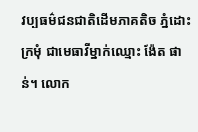វប្បធម៌ជនជាតិដើមភាគតិច ភ្នំដោះក្រមុំ ជាមេធាវីម្នាក់ឈ្មោះ ង៉ែត ផាន់។ លោក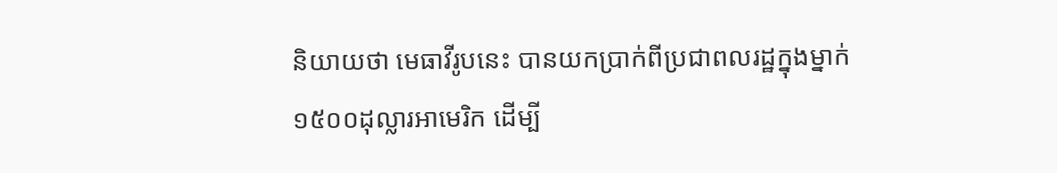និយាយថា មេធាវីរូបនេះ បានយកប្រាក់ពីប្រជាពលរដ្ឋក្នុងម្នាក់១៥០០ដុល្លារអាមេរិក ដើម្បី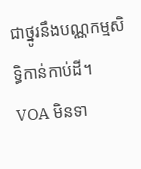ជាថ្នូរនឹងបណ្ណកម្មសិទ្ធិកាន់កាប់ដី។
VOA មិនទា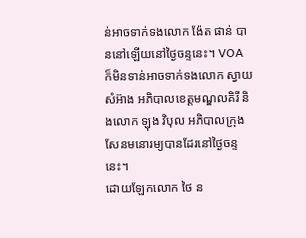ន់អាចទាក់ទងលោក ង៉ែត ផាន់ បាននៅឡើយនៅថ្ងៃចន្ទនេះ។ VOA ក៏មិនទាន់អាចទាក់ទងលោក ស្វាយ សំអ៊ាង អភិបាលខេត្តមណ្ឌលគិរី និងលោក ឡុង វិបុល អភិបាលក្រុងសែនមនោរម្យបានដែរនៅថ្ងៃចន្ទនេះ។
ដោយឡែកលោក ថៃ ន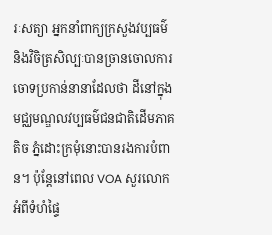រៈសត្យា អ្នកនាំពាក្យក្រសួងវប្បធម៌ និងវិចិត្រសិល្បៈបានច្រានចោលការចោទប្រកាន់នានាដែលថា ដីនៅក្នុងមជ្ឈមណ្ឌលវប្បធម៌ជនជាតិដើមភាគតិច ភ្នំដោះក្រមុំនោះបានរងការបំពាន។ ប៉ុន្តែនៅពេល VOA សួរលោកអំពីទំហំផ្ទៃ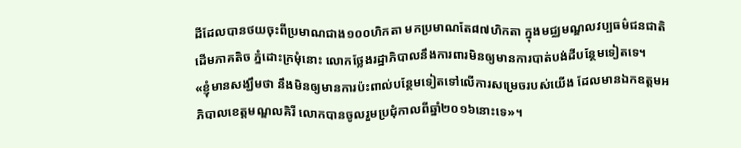ដីដែលបានថយចុះពីប្រមាណជាង១០០ហិកតា មកប្រមាណតែ៨៧ហិកតា ក្នុងមជ្ឈមណ្ឌលវប្បធម៌ជនជាតិដើមភាគតិច ភ្នំដោះក្រមុំនោះ លោកថ្លែងរដ្ឋាភិបាលនឹងការពារមិនឲ្យមានការបាត់បង់ដីបន្ថែមទៀតទេ។
«ខ្ញុំមានសង្ឃឹមថា នឹងមិនឲ្យមានការប៉ះពាល់បន្ថែមទៀតទៅលើការសម្រេចរបស់យើង ដែលមានឯកឧត្តមអភិបាលខេត្តមណ្ឌលគិរី លោកបានចូលរួមប្រជុំកាលពីឆ្នាំ២០១៦នោះទេ»។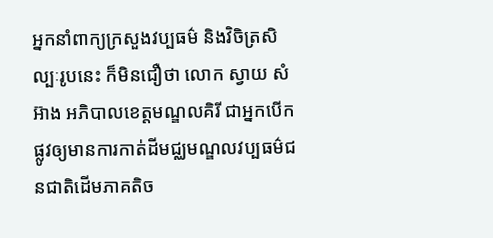អ្នកនាំពាក្យក្រសួងវប្បធម៌ និងវិចិត្រសិល្បៈរូបនេះ ក៏មិនជឿថា លោក ស្វាយ សំអ៊ាង អភិបាលខេត្តមណ្ឌលគិរី ជាអ្នកបើកផ្លូវឲ្យមានការកាត់ដីមជ្ឈមណ្ឌលវប្បធម៌ជនជាតិដើមភាគតិច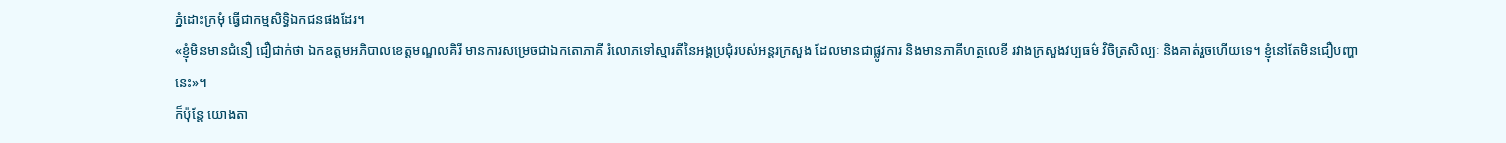ភ្នំដោះក្រមុំ ធ្វើជាកម្មសិទ្ធិឯកជនផងដែរ។
«ខ្ញុំមិនមានជំនឿ ជឿជាក់ថា ឯកឧត្តមអភិបាលខេត្តមណ្ឌលគិរី មានការសម្រេចជាឯកតោភាគី រំលោភទៅស្មារតីនៃអង្គប្រជុំរបស់អន្តរក្រសួង ដែលមានជាផ្លូវការ និងមានភាគីហត្ថលេខី រវាងក្រសួងវប្បធម៌ វិចិត្រសិល្បៈ និងគាត់រួចហើយទេ។ ខ្ញុំនៅតែមិនជឿបញ្ហានេះ»។
ក៏ប៉ុន្តែ យោងតា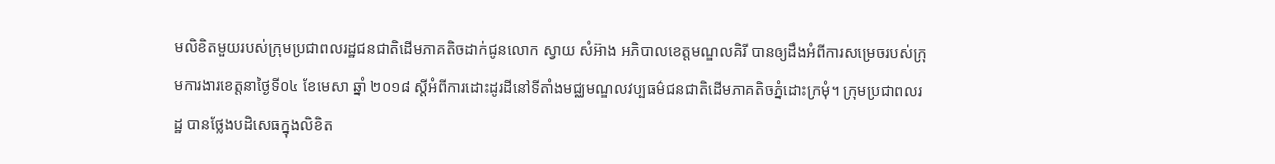មលិខិតមួយរបស់ក្រុមប្រជាពលរដ្ឋជនជាតិដើមភាគតិចដាក់ជូនលោក ស្វាយ សំអ៊ាង អភិបាលខេត្តមណ្ឌលគិរី បានឲ្យដឹងអំពីការសម្រេចរបស់ក្រុមការងារខេត្តនាថ្ងៃទី០៤ ខែមេសា ឆ្នាំ ២០១៨ ស្តីអំពីការដោះដូរដីនៅទីតាំងមជ្ឈមណ្ឌលវប្បធម៌ជនជាតិដើមភាគតិចភ្នំដោះក្រមុំ។ ក្រុមប្រជាពលរដ្ឋ បានថ្លែងបដិសេធក្នុងលិខិត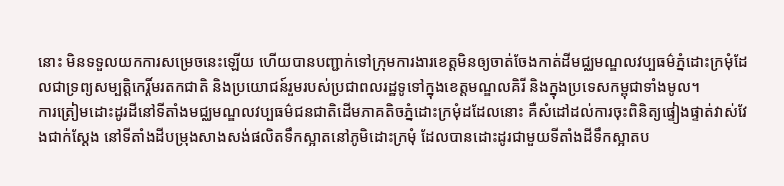នោះ មិនទទួលយកការសម្រេចនេះឡើយ ហើយបានបញ្ជាក់ទៅក្រុមការងារខេត្តមិនឲ្យចាត់ចែងកាត់ដីមជ្ឈមណ្ឌលវប្បធម៌ភ្នំដោះក្រមុំដែលជាទ្រព្យសម្បត្តិកេរ្តិ៍មរតកជាតិ និងប្រយោជន៍រួមរបស់ប្រជាពលរដ្ឋទូទៅក្នុងខេត្តមណ្ឌលគិរី និងក្នុងប្រទេសកម្ពុជាទាំងមូល។
ការត្រៀមដោះដូរដីនៅទីតាំងមជ្ឈមណ្ឌលវប្បធម៌ជនជាតិដើមភាគតិចភ្នំដោះក្រមុំដដែលនោះ គឺសំដៅដល់ការចុះពិនិត្យផ្ទៀងផ្ទាត់វាស់វែងជាក់ស្តែង នៅទីតាំងដីបម្រុងសាងសង់ផលិតទឹកស្អាតនៅភូមិដោះក្រមុំ ដែលបានដោះដូរជាមួយទីតាំងដីទឹកស្អាតប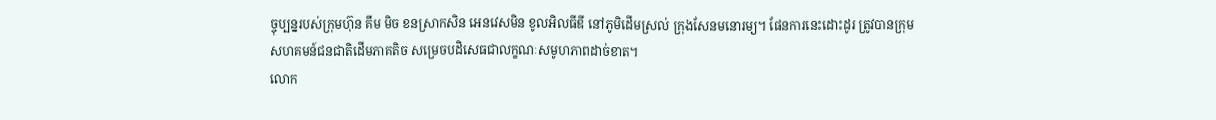ច្ចុប្បន្នរបស់ក្រុមហ៊ុន គឹម មិច ខនស្រាកសិន អេនវេសមិន ខូលអិលធីឌី នៅភូមិដើមស្រល់ ក្រុងសែនមនោរម្យ។ ផែនការនេះដោះដូរ ត្រូវបានក្រុមសហគមន៍ជនជាតិដើមភាគតិច សម្រេចបដិសេធជាលក្ខណៈសមូហភាពដាច់ខាត។
លោក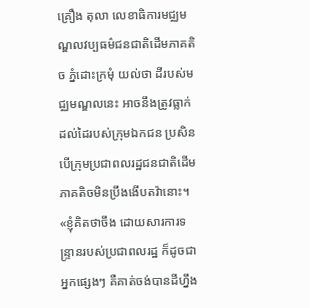គ្រឿង តុលា លេខាធិការមជ្ឈមណ្ឌលវប្បធម៌ជនជាតិដើមភាគតិច ភ្នំដោះក្រមុំ យល់ថា ដីរបស់មជ្ឈមណ្ឌលនេះ អាចនឹងត្រូវធ្លាក់ដល់ដៃរបស់ក្រុមឯកជន ប្រសិនបើក្រុមប្រជាពលរដ្ឋជនជាតិដើមភាគតិចមិនប្រឹងងើបតវ៉ានោះ។
«ខ្ញុំគិតថាចឹង ដោយសារការទន្រ្ទានរបស់ប្រជាពលរដ្ឋ ក៏ដូចជាអ្នកផ្សេងៗ គឺគាត់ចង់បានដីហ្នឹង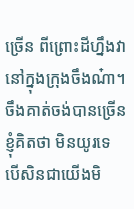ច្រើន ពីព្រោះដីហ្នឹងវានៅក្នុងក្រុងចឹងណ៎ា។ ចឹងគាត់ចង់បានច្រើន ខ្ញុំគិតថា មិនយូរទេ បើសិនជាយើងមិ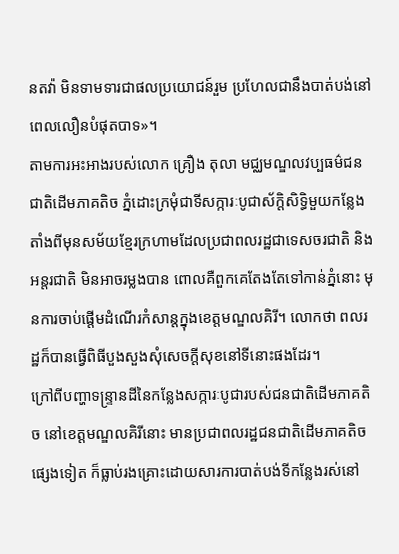នតវ៉ា មិនទាមទារជាផលប្រយោជន៍រួម ប្រហែលជានឹងបាត់បង់នៅពេលលឿនបំផុតបាទ»។
តាមការអះអាងរបស់លោក គ្រឿង តុលា មជ្ឈមណ្ឌលវប្បធម៌ជនជាតិដើមភាគតិច ភ្នំដោះក្រមុំជាទីសក្ការៈបូជាស័ក្តិសិទ្ធិមួយកន្លែងតាំងពីមុនសម័យខ្មែរក្រហាមដែលប្រជាពលរដ្ឋជាទេសចរជាតិ និងអន្តរជាតិ មិនអាចរម្លងបាន ពោលគឺពួកគេតែងតែទៅកាន់ភ្នំនោះ មុនការចាប់ផ្តើមដំណើរកំសាន្តក្នុងខេត្តមណ្ឌលគិរី។ លោកថា ពលរដ្ឋក៏បានធ្វើពិធីបួងសួងសុំសេចក្តីសុខនៅទីនោះផងដែរ។
ក្រៅពីបញ្ហាទន្ទ្រានដីនៃកន្លែងសក្ការៈបូជារបស់ជនជាតិដើមភាគតិច នៅខេត្តមណ្ឌលគិរីនោះ មានប្រជាពលរដ្ឋជនជាតិដើមភាគតិចផ្សេងទៀត ក៏ធ្លាប់រងគ្រោះដោយសារការបាត់បង់ទីកន្លែងរស់នៅ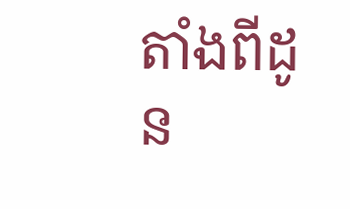តាំងពីដូន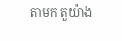តាមក តួយ៉ាង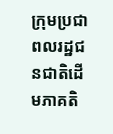ក្រុមប្រជាពលរដ្ឋជនជាតិដើមភាគតិ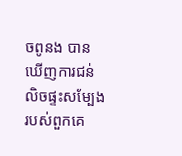ចពូនង បានឃើញការជន់លិចផ្ទះសម្បែងរបស់ពួកគេ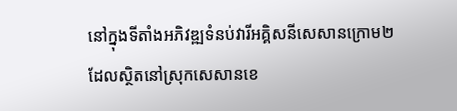នៅក្នុងទីតាំងអភិវឌ្ឍទំនប់វារីអគ្គិសនីសេសានក្រោម២ ដែលស្ថិតនៅស្រុកសេសានខេ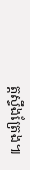ត្តស្ទឹងត្រែង៕